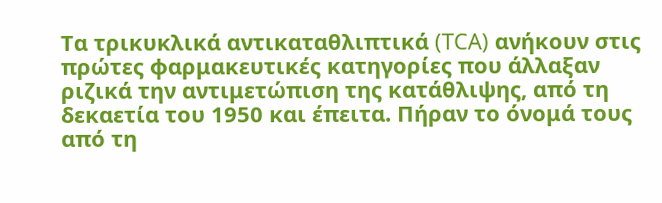Τα τρικυκλικά αντικαταθλιπτικά (TCA) ανήκουν στις πρώτες φαρμακευτικές κατηγορίες που άλλαξαν ριζικά την αντιμετώπιση της κατάθλιψης, από τη δεκαετία του 1950 και έπειτα. Πήραν το όνομά τους από τη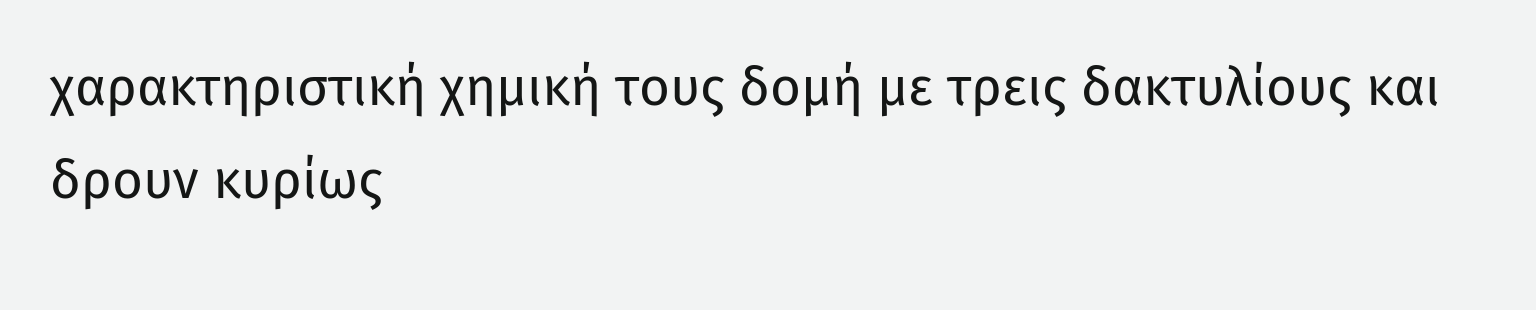χαρακτηριστική χημική τους δομή με τρεις δακτυλίους και δρουν κυρίως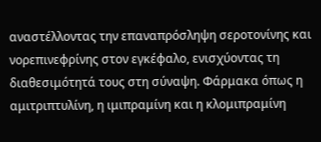αναστέλλοντας την επαναπρόσληψη σεροτονίνης και νορεπινεφρίνης στον εγκέφαλο, ενισχύοντας τη διαθεσιμότητά τους στη σύναψη. Φάρμακα όπως η αμιτριπτυλίνη, η ιμιπραμίνη και η κλομιπραμίνη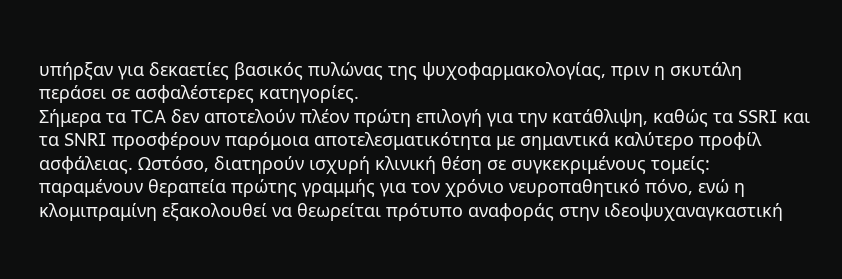υπήρξαν για δεκαετίες βασικός πυλώνας της ψυχοφαρμακολογίας, πριν η σκυτάλη περάσει σε ασφαλέστερες κατηγορίες.
Σήμερα τα TCA δεν αποτελούν πλέον πρώτη επιλογή για την κατάθλιψη, καθώς τα SSRI και τα SNRI προσφέρουν παρόμοια αποτελεσματικότητα με σημαντικά καλύτερο προφίλ ασφάλειας. Ωστόσο, διατηρούν ισχυρή κλινική θέση σε συγκεκριμένους τομείς: παραμένουν θεραπεία πρώτης γραμμής για τον χρόνιο νευροπαθητικό πόνο, ενώ η κλομιπραμίνη εξακολουθεί να θεωρείται πρότυπο αναφοράς στην ιδεοψυχαναγκαστική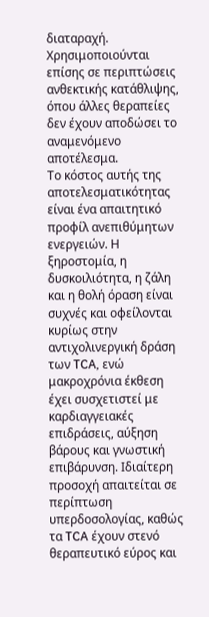διαταραχή. Χρησιμοποιούνται επίσης σε περιπτώσεις ανθεκτικής κατάθλιψης, όπου άλλες θεραπείες δεν έχουν αποδώσει το αναμενόμενο αποτέλεσμα.
Το κόστος αυτής της αποτελεσματικότητας είναι ένα απαιτητικό προφίλ ανεπιθύμητων ενεργειών. Η ξηροστομία, η δυσκοιλιότητα, η ζάλη και η θολή όραση είναι συχνές και οφείλονται κυρίως στην αντιχολινεργική δράση των TCA, ενώ μακροχρόνια έκθεση έχει συσχετιστεί με καρδιαγγειακές επιδράσεις, αύξηση βάρους και γνωστική επιβάρυνση. Ιδιαίτερη προσοχή απαιτείται σε περίπτωση υπερδοσολογίας, καθώς τα TCA έχουν στενό θεραπευτικό εύρος και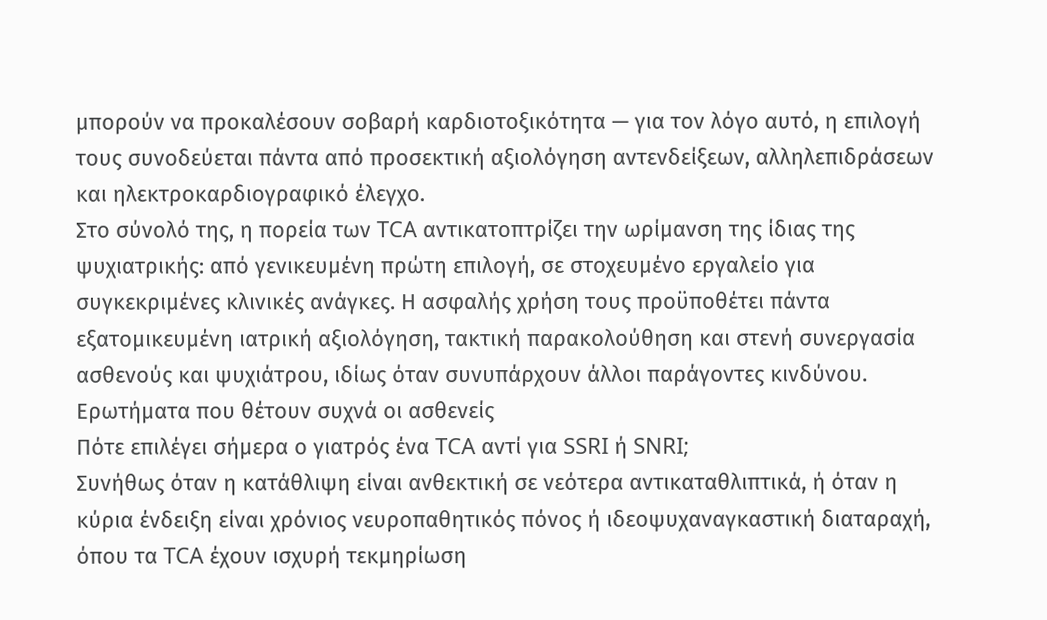μπορούν να προκαλέσουν σοβαρή καρδιοτοξικότητα — για τον λόγο αυτό, η επιλογή τους συνοδεύεται πάντα από προσεκτική αξιολόγηση αντενδείξεων, αλληλεπιδράσεων και ηλεκτροκαρδιογραφικό έλεγχο.
Στο σύνολό της, η πορεία των TCA αντικατοπτρίζει την ωρίμανση της ίδιας της ψυχιατρικής: από γενικευμένη πρώτη επιλογή, σε στοχευμένο εργαλείο για συγκεκριμένες κλινικές ανάγκες. Η ασφαλής χρήση τους προϋποθέτει πάντα εξατομικευμένη ιατρική αξιολόγηση, τακτική παρακολούθηση και στενή συνεργασία ασθενούς και ψυχιάτρου, ιδίως όταν συνυπάρχουν άλλοι παράγοντες κινδύνου.
Ερωτήματα που θέτουν συχνά οι ασθενείς
Πότε επιλέγει σήμερα ο γιατρός ένα TCA αντί για SSRI ή SNRI;
Συνήθως όταν η κατάθλιψη είναι ανθεκτική σε νεότερα αντικαταθλιπτικά, ή όταν η κύρια ένδειξη είναι χρόνιος νευροπαθητικός πόνος ή ιδεοψυχαναγκαστική διαταραχή, όπου τα TCA έχουν ισχυρή τεκμηρίωση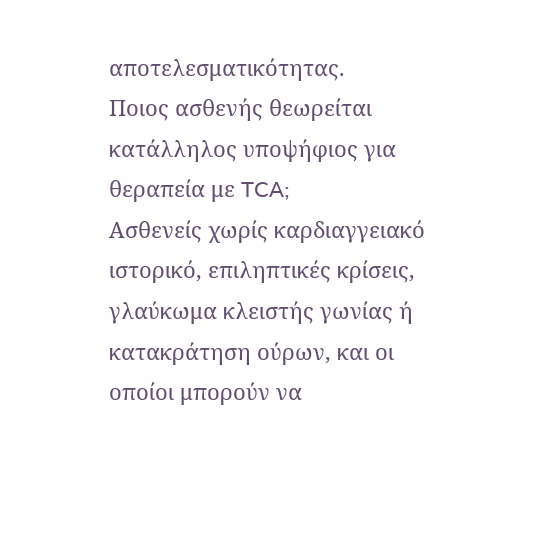αποτελεσματικότητας.
Ποιος ασθενής θεωρείται κατάλληλος υποψήφιος για θεραπεία με TCA;
Ασθενείς χωρίς καρδιαγγειακό ιστορικό, επιληπτικές κρίσεις, γλαύκωμα κλειστής γωνίας ή κατακράτηση ούρων, και οι οποίοι μπορούν να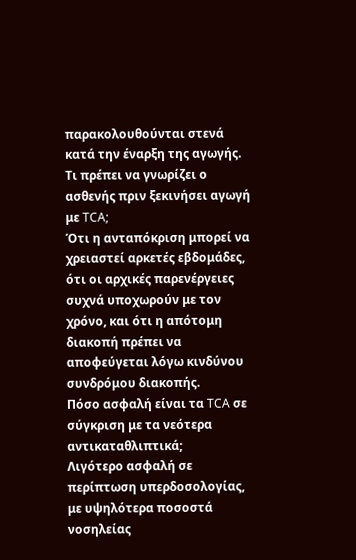παρακολουθούνται στενά κατά την έναρξη της αγωγής.
Τι πρέπει να γνωρίζει ο ασθενής πριν ξεκινήσει αγωγή με TCA;
Ότι η ανταπόκριση μπορεί να χρειαστεί αρκετές εβδομάδες, ότι οι αρχικές παρενέργειες συχνά υποχωρούν με τον χρόνο, και ότι η απότομη διακοπή πρέπει να αποφεύγεται λόγω κινδύνου συνδρόμου διακοπής.
Πόσο ασφαλή είναι τα TCA σε σύγκριση με τα νεότερα αντικαταθλιπτικά;
Λιγότερο ασφαλή σε περίπτωση υπερδοσολογίας, με υψηλότερα ποσοστά νοσηλείας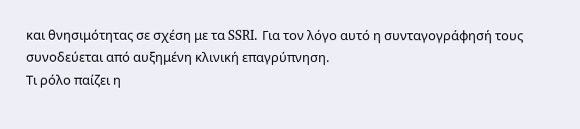και θνησιμότητας σε σχέση με τα SSRI. Για τον λόγο αυτό η συνταγογράφησή τους συνοδεύεται από αυξημένη κλινική επαγρύπνηση.
Τι ρόλο παίζει η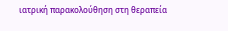ιατρική παρακολούθηση στη θεραπεία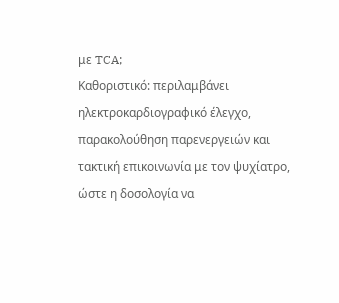με TCA;
Καθοριστικό: περιλαμβάνει ηλεκτροκαρδιογραφικό έλεγχο, παρακολούθηση παρενεργειών και τακτική επικοινωνία με τον ψυχίατρο, ώστε η δοσολογία να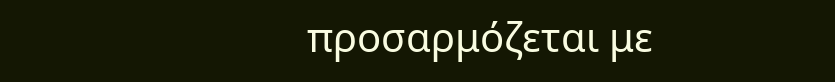προσαρμόζεται με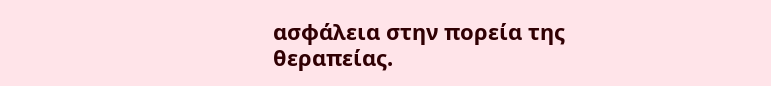ασφάλεια στην πορεία της θεραπείας.